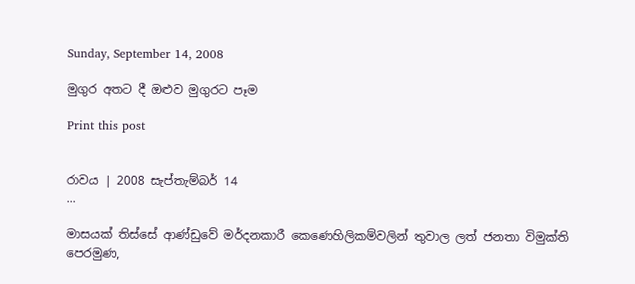Sunday, September 14, 2008

මුගුර අතට දී ඔළුව මුගුරට පෑම

Print this post


රාවය | 2008 සැප්තැම්බර් 14
...

මාසයක් තිස්සේ ආණ්ඩුවේ මර්දනකාරී කෙණෙහිලිකම්වලින් තුවාල ලත් ජනතා විමුක්ති පෙරමුණ,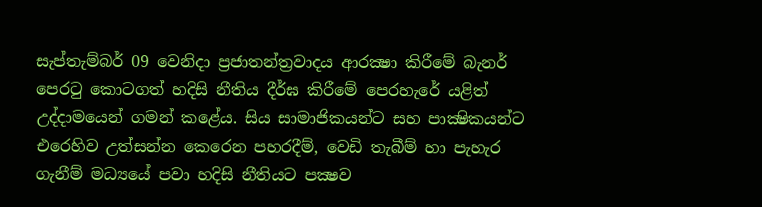සැප්තැම්බර් 09 වෙනිදා ප්‍රජාතන්ත්‍රවාදය ආරක්‍ෂා කිරීමේ බැනර් පෙරටු කොටගත් හදිසි නීතිය දීර්ඝ කිරීමේ පෙරහැරේ යළිත් උද්දාමයෙන් ගමන් කළේය. සිය සාමාජිකයන්ට සහ පාක්‍ෂිකයන්ට එරෙහිව උත්සන්න කෙරෙන පහරදීම්, වෙඩි තැබීම් හා පැහැර ගැනීම් මධ්‍යයේ පවා හදිසි නීතියට පක්‍ෂව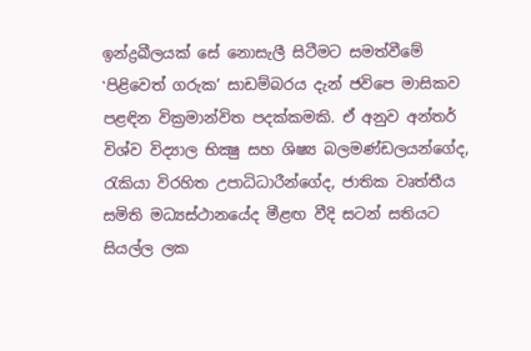ඉන්ද්‍රඛීලයක් සේ නොසැලී සිටීමට සමත්වීමේ ‛පිළිවෙත් ගරුක’ සාඩම්බරය දැන් ජවිපෙ මාසිකව පළඳින වික්‍රමාන්විත පදක්කමකි. ඒ අනුව අන්තර් විශ්ව විද්‍යාල භික්‍ෂු සහ ශිෂ්‍ය බලමණ්ඩලයන්ගේද, රැකියා විරහිත උපාධිධාරීන්ගේද, ජාතික වෘත්තීය සමිති මධ්‍යස්ථානයේද මීළඟ වීදි සටන් සතියට සියල්ල ලක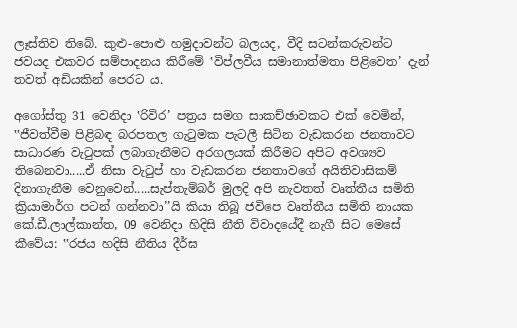ලෑස්තිව තිබේ. කුළු-පොළු හමුදාවන්ට බලයද, වීදි සටන්කරුවන්ට ජවයද එකවර සම්පාදනය කිරීමේ ‛විප්ලවීය සමානාත්මතා පිළිවෙත’ දැන් තවත් අඩියකින් පෙරට ය.

අගෝස්තු 31 වෙනිදා ‛රිවිර’ පත්‍රය සමග සාකච්ඡාවකට එක් වෙමින්, ‛‛ජීවත්වීම පිළිබඳ බරපතල ගැටුමක පැටලී සිටින වැඩකරන ජනතාවට සාධාරණ වැටුපක් ලබාගැනීමට අරගලයක් කිරීමට අපිට අවශ්‍යව තිබෙනවා.....ඒ නිසා වැටුප් හා වැඩකරන ජනතාවගේ අයිතිවාසිකම් දිනාගැනීම වෙනුවෙන්.....සැප්තැම්බර් මුලදි අපි නැවතත් වෘත්තීය සමිති ක්‍රියාමාර්ග පටන් ගන්නවා’’යි කියා තිබූ ජවිපෙ වෘත්තීය සමිති නායක කේ.ඩී.ලාල්කාන්ත, 09 වෙනිදා හිදිසි නීති විවාදයේදී නැගී සිට මෙසේ කීවේය: ‛‛රජය හදිසි නීතිය දීර්ඝ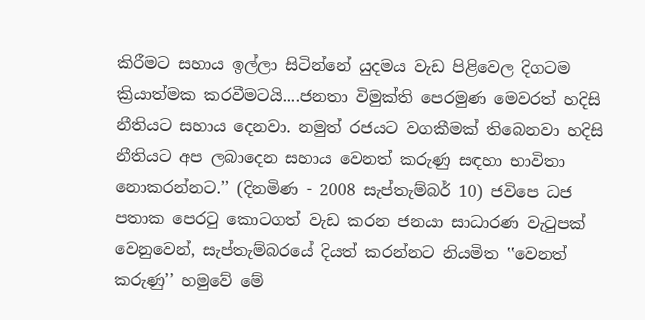කිරීමට සහාය ඉල්ලා සිටින්නේ යුදමය වැඩ පිළිවෙල දිගටම ක්‍රියාත්මක කරවීමටයි....ජනතා විමුක්ති පෙරමුණ මෙවරත් හදිසි නීතියට සහාය දෙනවා. නමුත් රජයට වගකීමක් තිබෙනවා හදිසි නීතියට අප ලබාදෙන සහාය වෙනත් කරුණු සඳහා භාවිතා නොකරන්නට.’’ (දිනමිණ - 2008 සැප්තැම්බර් 10) ජවිපෙ ධජ පතාක පෙරටු කොටගත් වැඩ කරන ජනයා සාධාරණ වැටුපක් වෙනුවෙන්, සැප්තැම්බරයේ දියත් කරන්නට නියමිත ‛‛වෙනත් කරුණු’’ හමුවේ මේ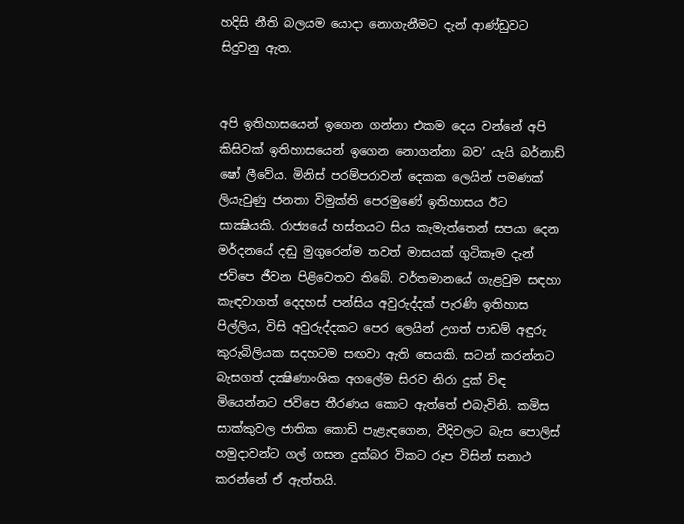හදිසි නීති බලයම යොදා නොගැනීමට දැන් ආණ්ඩුවට සිදුවනු ඇත.


අපි ඉතිහාසයෙන් ඉගෙන ගන්නා එකම දෙය වන්නේ අපි කිසිවක් ඉතිහාසයෙන් ඉගෙන නොගන්නා බව’ යැයි බර්නාඩ් ෂෝ ලීවේය. මිනිස් පරම්පරාවන් දෙකක ලෙයින් පමණක් ලියැවුණු ජනතා විමුක්ති පෙරමුණේ ඉතිහාසය ඊට සාක්‍ෂියකි. රාජ්‍යයේ හස්තයට සිය කැමැත්තෙන් සපයා දෙන  මර්දනයේ දඬු මුගුරෙන්ම තවත් මාසයක් ගුටිකෑම දැන් ජවිපෙ ජීවන පිළිවෙතව තිබේ. වර්තමානයේ ගැළවුම සඳහා කැඳවාගත් දෙදහස් පන්සිය අවුරුද්දක් පැරණි ඉතිහාස පිල්ලිය, විසි අවුරුද්දකට පෙර ලෙයින් උගත් පාඩම් අඳුරු කුරුබිලියක සදහටම සඟවා ඇති සෙයකි. සටන් කරන්නට බැසගත් දක්‍ෂිණාංශික අගලේම සිරව නිරා දුක් විඳ මියෙන්නට ජවිපෙ තීරණය කොට ඇත්තේ එබැවිනි. කමිස සාක්කුවල ජාතික කොඩි පැළැඳගෙන, වීදිවලට බැස පොලිස් හමුදාවන්ට ගල් ගසන දුක්බර විකට රූප විසින් සනාථ කරන්නේ ඒ ඇත්තයි.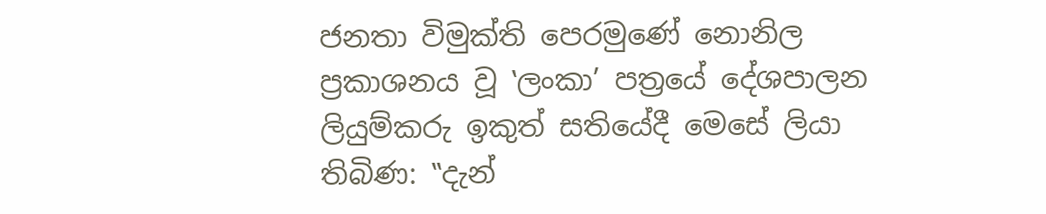ජනතා විමුක්ති පෙරමුණේ නොනිල ප්‍රකාශනය වූ ‛ලංකා’ පත්‍රයේ දේශපාලන ලියුම්කරු ඉකුත් සතියේදී මෙසේ ලියා තිබිණ: ‛‛දැන්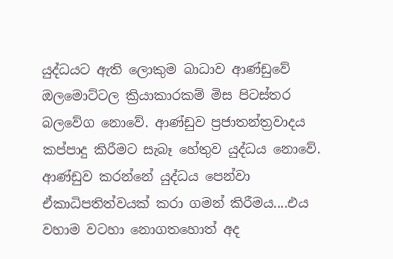යුද්ධයට ඇති ලොකුම බාධාව ආණ්ඩුවේ ඔලමොට්ටල ක්‍රියාකාරකම් මිස පිටස්තර බලවේග නොවේ. ආණ්ඩුව ප්‍රජාතන්ත්‍රවාදය කප්පාදු කිරීමට සැබෑ හේතුව යුද්ධය නොවේ. ආණ්ඩුව කරන්නේ යුද්ධය පෙන්වා ඒකාධිපතිත්වයක් කරා ගමන් කිරීමය....එය වහාම වටහා නොගතහොත් අද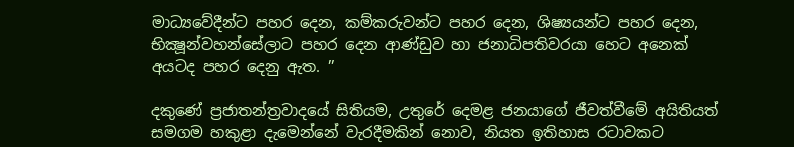මාධ්‍යවේදීන්ට පහර දෙන, කම්කරුවන්ට පහර දෙන, ශිෂ්‍යයන්ට පහර දෙන, භික්‍ෂූන්වහන්සේලාට පහර දෙන ආණ්ඩුව හා ජනාධිපතිවරයා හෙට අනෙක් අයටද පහර දෙනු ඇත. ’’

දකුණේ ප්‍රජාතන්ත්‍රවාදයේ සිතියම, උතුරේ දෙමළ ජනයාගේ ජීවත්වීමේ අයිතියත් සමගම හකුළා දැමෙන්නේ වැරදීමකින් නොව, නියත ඉතිහාස රටාවකට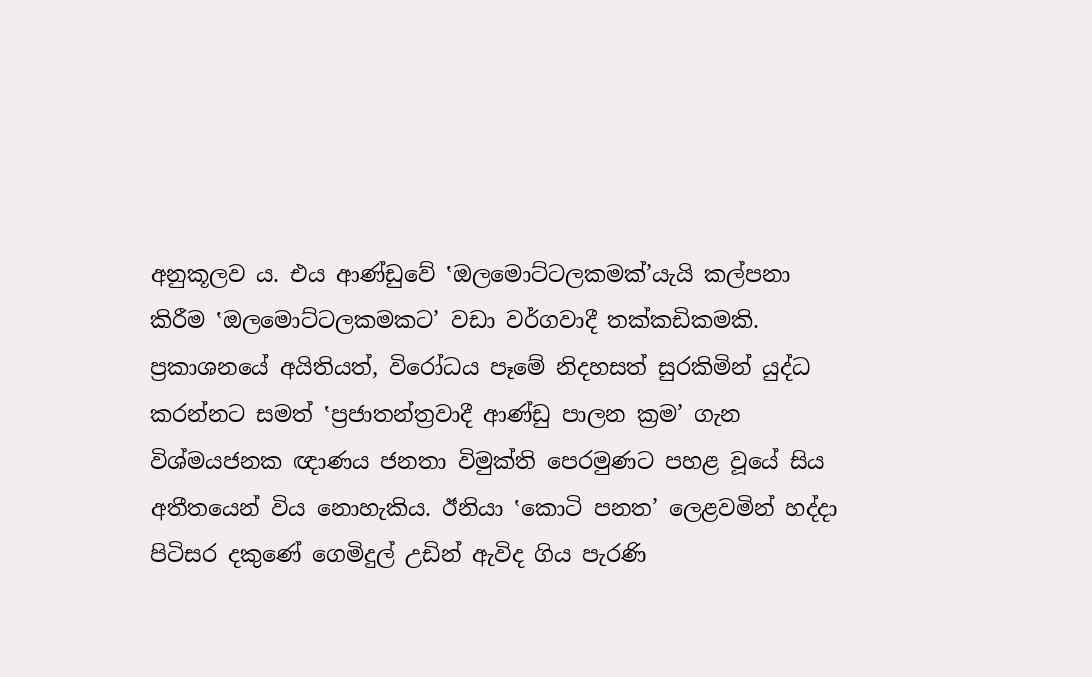අනුකූලව ය. එය ආණ්ඩුවේ ‛ඔලමොට්ටලකමක්’යැයි කල්පනා කිරීම ‛ඔලමොට්ටලකමකට’ වඩා වර්ගවාදී තක්කඩිකමකි. ප්‍රකාශනයේ අයිතියත්, විරෝධය පෑමේ නිදහසත් සුරකිමින් යුද්ධ කරන්නට සමත් ‛ප්‍රජාතන්ත්‍රවාදී ආණ්ඩු පාලන ක්‍රම’ ගැන විශ්මයජනක ඥාණය ජනතා විමුක්ති පෙරමුණට පහළ වූයේ සිය අතීතයෙන් විය නොහැකිය. ඊනියා ‛කොටි පනත’ ලෙළවමින් හද්දා පිටිසර දකුණේ ගෙමිදුල් උඩින් ඇවිද ගිය පැරණි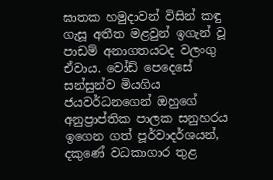ඝාතක හමුදාවන් විසින් කඳු ගැසූ අතීත මළවුන් ඉගැන් වූ පාඩම් අනාගතයටද වලංගු ඒවාය. වෝඩ් පෙදෙසේ සන්සුන්ව මියගිය ජයවර්ධනගෙන් ඔහුගේ අනුප්‍රාප්තික පාලක සනුහරය ඉගෙන ගත් පූර්වාදර්ශයන්, දකුණේ වධකාගාර තුළ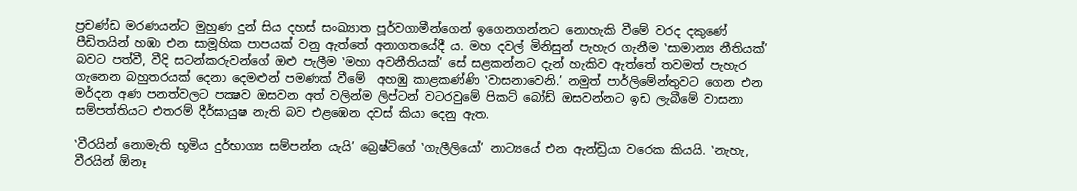ප්‍රචණ්ඩ මරණයන්ට මුහුණ දුන් සිය දහස් සංඛ්‍යාත පූර්වගාමීන්ගෙන් ඉගෙනගන්නට නොහැකි වීමේ වරද දකුණේ පීඩිතයින් හඹා එන සාමූහික පාපයක් වනු ඇත්තේ අනාගතයේදී ය. මහ දවල් මිනිසුන් පැහැර ගැනීම ‛සාමාන්‍ය නීතියක්’ බවට පත්වී, වීදි සටන්කරුවන්ගේ ඔළු පැලීම ‛මහා අවනීතියක්’ සේ සළකන්නට දැන් හැකිව ඇත්තේ තවමත් පැහැර ගැනෙන බහුතරයක් දෙනා දෙමළුන් පමණක් වීමේ  අහඹු කාළකණ්ණි ‛වාසනාවෙනි.’ නමුත් පාර්ලිමේන්තුවට ගෙන එන මර්දන අණ පනත්වලට පක්‍ෂව ඔසවන අත් වලින්ම ලිප්ටන් වටරවුමේ පිකට් බෝඩ් ඔසවන්නට ඉඩ ලැබීමේ වාසනා සම්පත්තියට එතරම් දීර්ඝායුෂ නැති බව එළඹෙන දවස් කියා දෙනු ඇත.

‛වීරයින් නොමැති භූමිය දුර්භාග්‍ය සම්පන්න යැයි’ බ්‍රෙෂ්ට්ගේ ‛ගැලීලියෝ’ නාට්‍යයේ එන ඇන්ඩ්‍රියා වරෙක කියයි. ‛නැහැ, වීරයින් ඕනෑ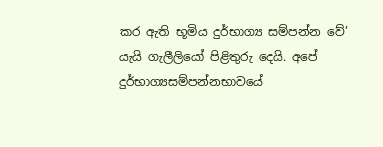කර ඇති භූමිය දුර්භාග්‍ය සම්පන්න වේ’ යැයි ගැලීලියෝ පිළිතුරු දෙයි. අපේ දුර්භාග්‍යසම්පන්නභාවයේ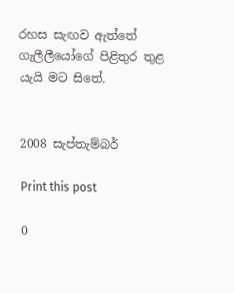රහස සැඟව ඇත්තේ ගැලීලීයෝගේ පිළිතුර තුළ යැයි මට සිතේ.


2008 සැප්තැම්බර්

Print this post

0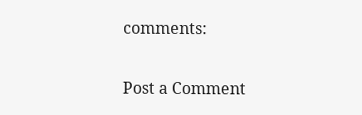comments:

Post a Comment